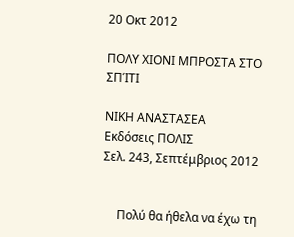20 Οκτ 2012

ΠΟΛΥ ΧΙΟΝΙ ΜΠΡΟΣΤΑ ΣΤΟ ΣΠΊΤΙ

ΝΙΚΗ ΑΝΑΣΤΑΣΕΑ
Εκδόσεις ΠΟΛΙΣ
Σελ. 243, Σεπτέμβριος 2012


     Πολύ θα ήθελα να έχω τη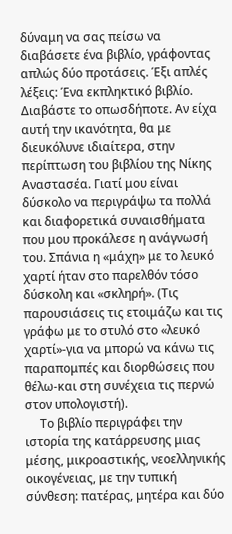δύναμη να σας πείσω να διαβάσετε ένα βιβλίο, γράφοντας απλώς δύο προτάσεις. Έξι απλές λέξεις: Ένα εκπληκτικό βιβλίο. Διαβάστε το οπωσδήποτε. Αν είχα αυτή την ικανότητα, θα με διευκόλυνε ιδιαίτερα, στην περίπτωση του βιβλίου της Νίκης Αναστασέα. Γιατί μου είναι δύσκολο να περιγράψω τα πολλά και διαφορετικά συναισθήματα που μου προκάλεσε η ανάγνωσή του. Σπάνια η «μάχη» με το λευκό χαρτί ήταν στο παρελθόν τόσο δύσκολη και «σκληρή». (Τις παρουσιάσεις τις ετοιμάζω και τις γράφω με το στυλό στο «λευκό χαρτί»-για να μπορώ να κάνω τις παραπομπές και διορθώσεις που θέλω-και στη συνέχεια τις περνώ στον υπολογιστή).
     Το βιβλίο περιγράφει την ιστορία της κατάρρευσης μιας μέσης, μικροαστικής, νεοελληνικής οικογένειας, με την τυπική σύνθεση: πατέρας, μητέρα και δύο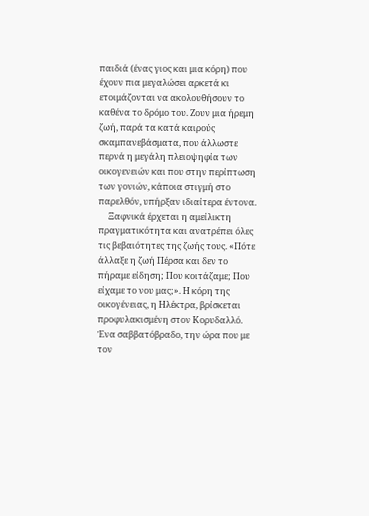παιδιά (ένας γιος και μια κόρη) που έχουν πια μεγαλώσει αρκετά κι ετοιμάζονται να ακολουθήσουν το καθένα το δρόμο του. Ζουν μια ήρεμη ζωή, παρά τα κατά καιρούς σκαμπανεβάσματα, που άλλωστε περνά η μεγάλη πλειοψηφία των οικογενειών και που στην περίπτωση των γονιών, κάποια στιγμή στο παρελθόν, υπήρξαν ιδιαίτερα έντονα.
     Ξαφνικά έρχεται η αμείλικτη πραγματικότητα και ανατρέπει όλες τις βεβαιότητες της ζωής τους. «Πότε άλλαξε η ζωή Πέρσα και δεν το πήραμε είδηση; Που κοιτάζαμε; Που είχαμε το νου μας;». Η κόρη της οικογένειας, η Ηλέκτρα, βρίσκεται προφυλακισμένη στον Κορυδαλλό. Ένα σαββατόβραδο, την ώρα που με τον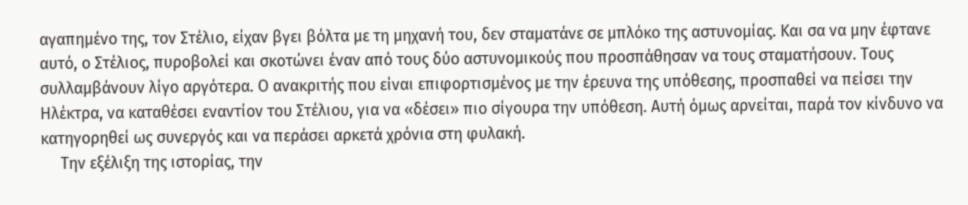αγαπημένο της, τον Στέλιο, είχαν βγει βόλτα με τη μηχανή του, δεν σταματάνε σε μπλόκο της αστυνομίας. Και σα να μην έφτανε αυτό, ο Στέλιος, πυροβολεί και σκοτώνει έναν από τους δύο αστυνομικούς που προσπάθησαν να τους σταματήσουν. Τους συλλαμβάνουν λίγο αργότερα. Ο ανακριτής που είναι επιφορτισμένος με την έρευνα της υπόθεσης, προσπαθεί να πείσει την Ηλέκτρα, να καταθέσει εναντίον του Στέλιου, για να «δέσει» πιο σίγουρα την υπόθεση. Αυτή όμως αρνείται, παρά τον κίνδυνο να κατηγορηθεί ως συνεργός και να περάσει αρκετά χρόνια στη φυλακή.
     Την εξέλιξη της ιστορίας, την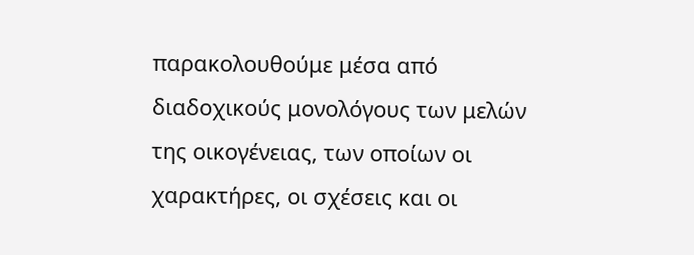παρακολουθούμε μέσα από διαδοχικούς μονολόγους των μελών της οικογένειας, των οποίων οι χαρακτήρες, οι σχέσεις και οι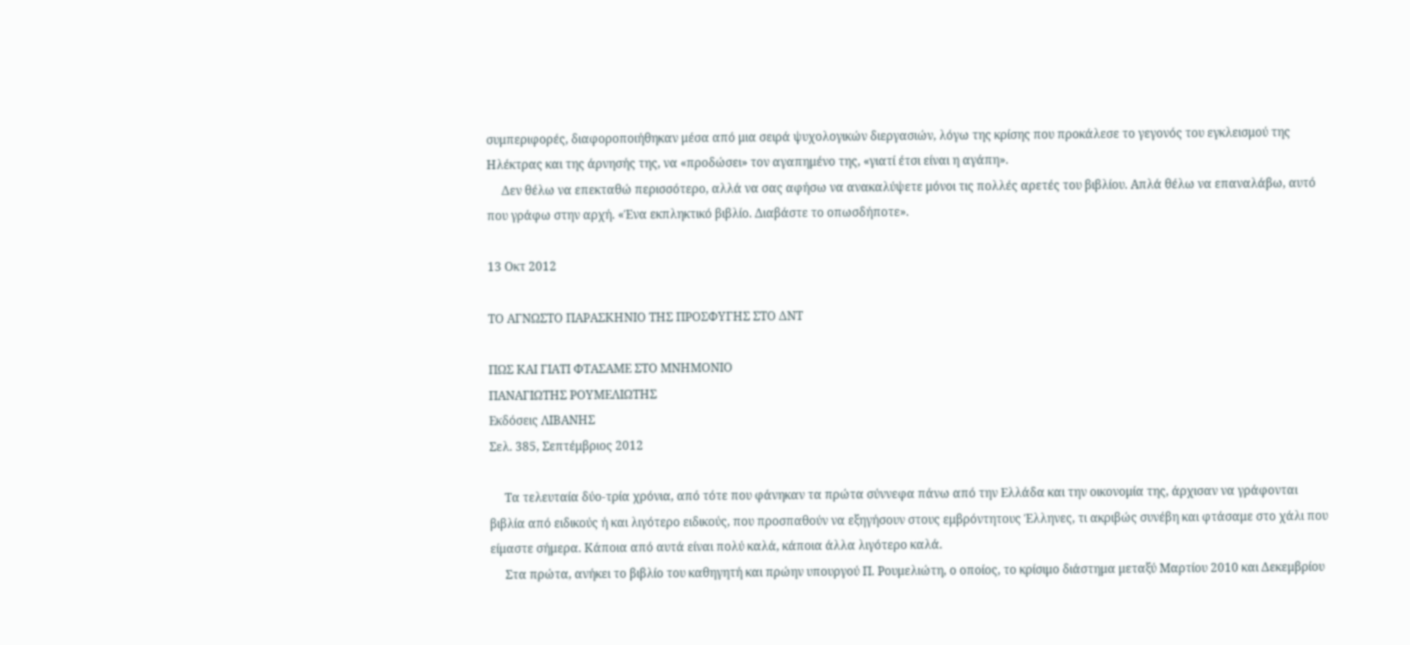συμπεριφορές, διαφοροποιήθηκαν μέσα από μια σειρά ψυχολογικών διεργασιών, λόγω της κρίσης που προκάλεσε το γεγονός του εγκλεισμού της Ηλέκτρας και της άρνησής της, να «προδώσει» τον αγαπημένο της, «γιατί έτσι είναι η αγάπη».
     Δεν θέλω να επεκταθώ περισσότερο, αλλά να σας αφήσω να ανακαλύψετε μόνοι τις πολλές αρετές του βιβλίου. Απλά θέλω να επαναλάβω, αυτό που γράφω στην αρχή. «Ένα εκπληκτικό βιβλίο. Διαβάστε το οπωσδήποτε».

13 Οκτ 2012

ΤΟ ΑΓΝΩΣΤΟ ΠΑΡΑΣΚΗΝΙΟ ΤΗΣ ΠΡΟΣΦΥΓΗΣ ΣΤΟ ΔΝΤ

ΠΩΣ ΚΑΙ ΓΙΑΤΙ ΦΤΑΣΑΜΕ ΣΤΟ ΜΝΗΜΟΝΙΟ
ΠΑΝΑΓΙΩΤΗΣ ΡΟΥΜΕΛΙΩΤΗΣ
Εκδόσεις ΛΙΒΑΝΗΣ
Σελ. 385, Σεπτέμβριος 2012

     Τα τελευταία δύο-τρία χρόνια, από τότε που φάνηκαν τα πρώτα σύννεφα πάνω από την Ελλάδα και την οικονομία της, άρχισαν να γράφονται βιβλία από ειδικούς ή και λιγότερο ειδικούς, που προσπαθούν να εξηγήσουν στους εμβρόντητους Έλληνες, τι ακριβώς συνέβη και φτάσαμε στο χάλι που είμαστε σήμερα. Κάποια από αυτά είναι πολύ καλά, κάποια άλλα λιγότερο καλά.
     Στα πρώτα, ανήκει το βιβλίο του καθηγητή και πρώην υπουργού Π. Ρουμελιώτη, ο οποίος, το κρίσιμο διάστημα μεταξύ Μαρτίου 2010 και Δεκεμβρίου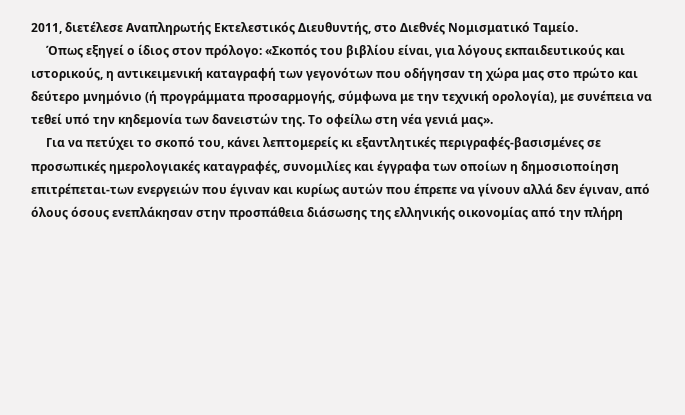2011, διετέλεσε Αναπληρωτής Εκτελεστικός Διευθυντής, στο Διεθνές Νομισματικό Ταμείο.
     Όπως εξηγεί ο ίδιος στον πρόλογο: «Σκοπός του βιβλίου είναι, για λόγους εκπαιδευτικούς και ιστορικούς, η αντικειμενική καταγραφή των γεγονότων που οδήγησαν τη χώρα μας στο πρώτο και δεύτερο μνημόνιο (ή προγράμματα προσαρμογής, σύμφωνα με την τεχνική ορολογία), με συνέπεια να τεθεί υπό την κηδεμονία των δανειστών της. Το οφείλω στη νέα γενιά μας».
     Για να πετύχει το σκοπό του, κάνει λεπτομερείς κι εξαντλητικές περιγραφές-βασισμένες σε προσωπικές ημερολογιακές καταγραφές, συνομιλίες και έγγραφα των οποίων η δημοσιοποίηση επιτρέπεται-των ενεργειών που έγιναν και κυρίως αυτών που έπρεπε να γίνουν αλλά δεν έγιναν, από όλους όσους ενεπλάκησαν στην προσπάθεια διάσωσης της ελληνικής οικονομίας από την πλήρη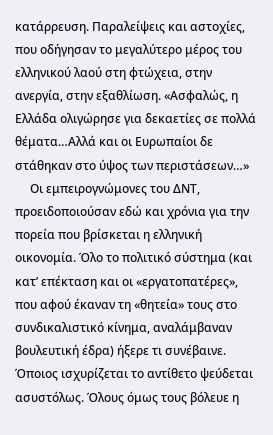κατάρρευση. Παραλείψεις και αστοχίες, που οδήγησαν το μεγαλύτερο μέρος του ελληνικού λαού στη φτώχεια, στην ανεργία, στην εξαθλίωση. «Ασφαλώς, η Ελλάδα ολιγώρησε για δεκαετίες σε πολλά θέματα…Αλλά και οι Ευρωπαίοι δε στάθηκαν στο ύψος των περιστάσεων…»
     Οι εμπειρογνώμονες του ΔΝΤ, προειδοποιούσαν εδώ και χρόνια για την πορεία που βρίσκεται η ελληνική οικονομία. Όλο το πολιτικό σύστημα (και κατ’ επέκταση και οι «εργατοπατέρες», που αφού έκαναν τη «θητεία» τους στο συνδικαλιστικό κίνημα, αναλάμβαναν βουλευτική έδρα) ήξερε τι συνέβαινε. Όποιος ισχυρίζεται το αντίθετο ψεύδεται ασυστόλως. Όλους όμως τους βόλευε η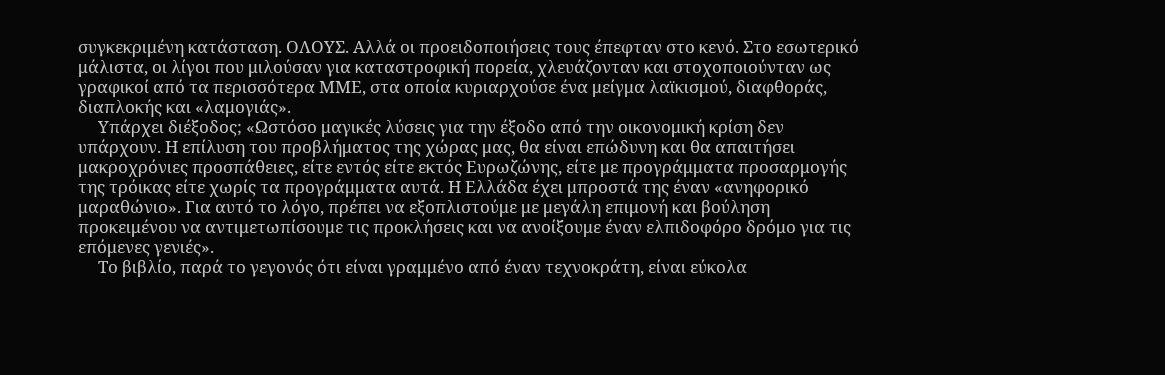συγκεκριμένη κατάσταση. ΟΛΟΥΣ. Αλλά οι προειδοποιήσεις τους έπεφταν στο κενό. Στο εσωτερικό μάλιστα, οι λίγοι που μιλούσαν για καταστροφική πορεία, χλευάζονταν και στοχοποιούνταν ως γραφικοί από τα περισσότερα ΜΜΕ, στα οποία κυριαρχούσε ένα μείγμα λαϊκισμού, διαφθοράς, διαπλοκής και «λαμογιάς».
     Υπάρχει διέξοδος; «Ωστόσο μαγικές λύσεις για την έξοδο από την οικονομική κρίση δεν υπάρχουν. Η επίλυση του προβλήματος της χώρας μας, θα είναι επώδυνη και θα απαιτήσει μακροχρόνιες προσπάθειες, είτε εντός είτε εκτός Ευρωζώνης, είτε με προγράμματα προσαρμογής της τρόικας είτε χωρίς τα προγράμματα αυτά. Η Ελλάδα έχει μπροστά της έναν «ανηφορικό μαραθώνιο». Για αυτό το λόγο, πρέπει να εξοπλιστούμε με μεγάλη επιμονή και βούληση προκειμένου να αντιμετωπίσουμε τις προκλήσεις και να ανοίξουμε έναν ελπιδοφόρο δρόμο για τις επόμενες γενιές».
     Το βιβλίο, παρά το γεγονός ότι είναι γραμμένο από έναν τεχνοκράτη, είναι εύκολα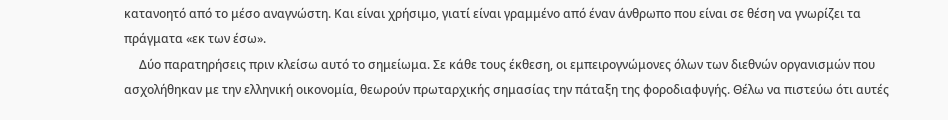κατανοητό από το μέσο αναγνώστη. Και είναι χρήσιμο, γιατί είναι γραμμένο από έναν άνθρωπο που είναι σε θέση να γνωρίζει τα πράγματα «εκ των έσω».
     Δύο παρατηρήσεις πριν κλείσω αυτό το σημείωμα. Σε κάθε τους έκθεση, οι εμπειρογνώμονες όλων των διεθνών οργανισμών που ασχολήθηκαν με την ελληνική οικονομία, θεωρούν πρωταρχικής σημασίας την πάταξη της φοροδιαφυγής. Θέλω να πιστεύω ότι αυτές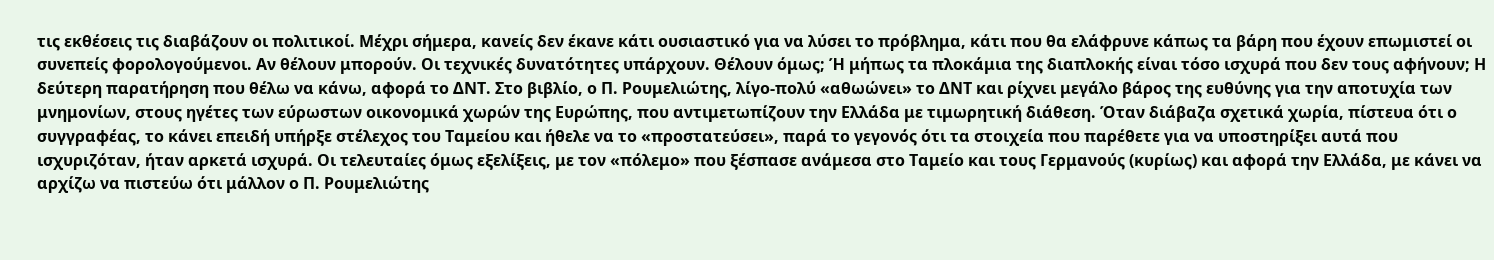τις εκθέσεις τις διαβάζουν οι πολιτικοί. Μέχρι σήμερα, κανείς δεν έκανε κάτι ουσιαστικό για να λύσει το πρόβλημα, κάτι που θα ελάφρυνε κάπως τα βάρη που έχουν επωμιστεί οι συνεπείς φορολογούμενοι. Αν θέλουν μπορούν. Οι τεχνικές δυνατότητες υπάρχουν. Θέλουν όμως; Ή μήπως τα πλοκάμια της διαπλοκής είναι τόσο ισχυρά που δεν τους αφήνουν; Η δεύτερη παρατήρηση που θέλω να κάνω, αφορά το ΔΝΤ. Στο βιβλίο, ο Π. Ρουμελιώτης, λίγο-πολύ «αθωώνει» το ΔΝΤ και ρίχνει μεγάλο βάρος της ευθύνης για την αποτυχία των μνημονίων, στους ηγέτες των εύρωστων οικονομικά χωρών της Ευρώπης, που αντιμετωπίζουν την Ελλάδα με τιμωρητική διάθεση. Όταν διάβαζα σχετικά χωρία, πίστευα ότι ο συγγραφέας, το κάνει επειδή υπήρξε στέλεχος του Ταμείου και ήθελε να το «προστατεύσει», παρά το γεγονός ότι τα στοιχεία που παρέθετε για να υποστηρίξει αυτά που ισχυριζόταν, ήταν αρκετά ισχυρά. Οι τελευταίες όμως εξελίξεις, με τον «πόλεμο» που ξέσπασε ανάμεσα στο Ταμείο και τους Γερμανούς (κυρίως) και αφορά την Ελλάδα, με κάνει να αρχίζω να πιστεύω ότι μάλλον ο Π. Ρουμελιώτης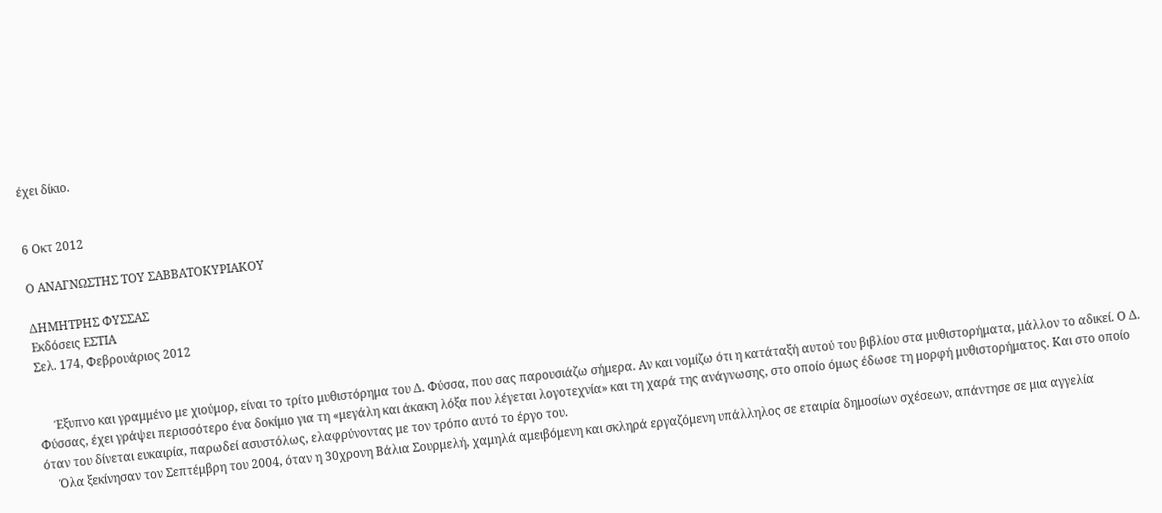έχει δίκιο.


6 Οκτ 2012

Ο ΑΝΑΓΝΩΣΤΗΣ ΤΟΥ ΣΑΒΒΑΤΟΚΥΡΙΑΚΟΥ

ΔΗΜΗΤΡΗΣ ΦΥΣΣΑΣ
Εκδόσεις ΕΣΤΙΑ
Σελ. 174, Φεβρουάριος 2012


     Έξυπνο και γραμμένο με χιούμορ, είναι το τρίτο μυθιστόρημα του Δ. Φύσσα, που σας παρουσιάζω σήμερα. Αν και νομίζω ότι η κατάταξή αυτού του βιβλίου στα μυθιστορήματα, μάλλον το αδικεί. Ο Δ. Φύσσας, έχει γράψει περισσότερο ένα δοκίμιο για τη «μεγάλη και άκακη λόξα που λέγεται λογοτεχνία» και τη χαρά της ανάγνωσης, στο οποίο όμως έδωσε τη μορφή μυθιστορήματος. Και στο οποίο όταν του δίνεται ευκαιρία, παρωδεί ασυστόλως, ελαφρύνοντας με τον τρόπο αυτό το έργο του.
     Όλα ξεκίνησαν τον Σεπτέμβρη του 2004, όταν η 30χρονη Βάλια Σουρμελή, χαμηλά αμειβόμενη και σκληρά εργαζόμενη υπάλληλος σε εταιρία δημοσίων σχέσεων, απάντησε σε μια αγγελία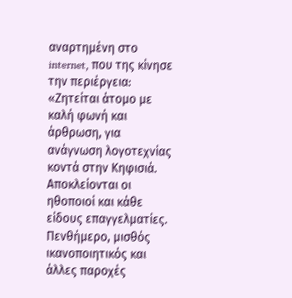αναρτημένη στο internet, που της κίνησε την περιέργεια: «Ζητείται άτομο με καλή φωνή και άρθρωση, για ανάγνωση λογοτεχνίας κοντά στην Κηφισιά. Αποκλείονται οι ηθοποιοί και κάθε είδους επαγγελματίες. Πενθήμερο, μισθός ικανοποιητικός και άλλες παροχές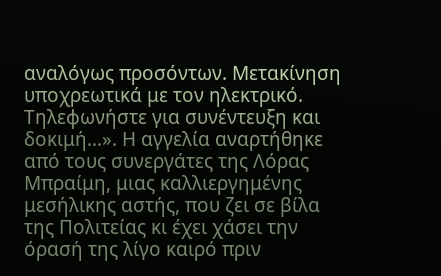αναλόγως προσόντων. Μετακίνηση υποχρεωτικά με τον ηλεκτρικό. Τηλεφωνήστε για συνέντευξη και δοκιμή…». Η αγγελία αναρτήθηκε από τους συνεργάτες της Λόρας Μπραίμη, μιας καλλιεργημένης μεσήλικης αστής, που ζει σε βίλα της Πολιτείας κι έχει χάσει την όρασή της λίγο καιρό πριν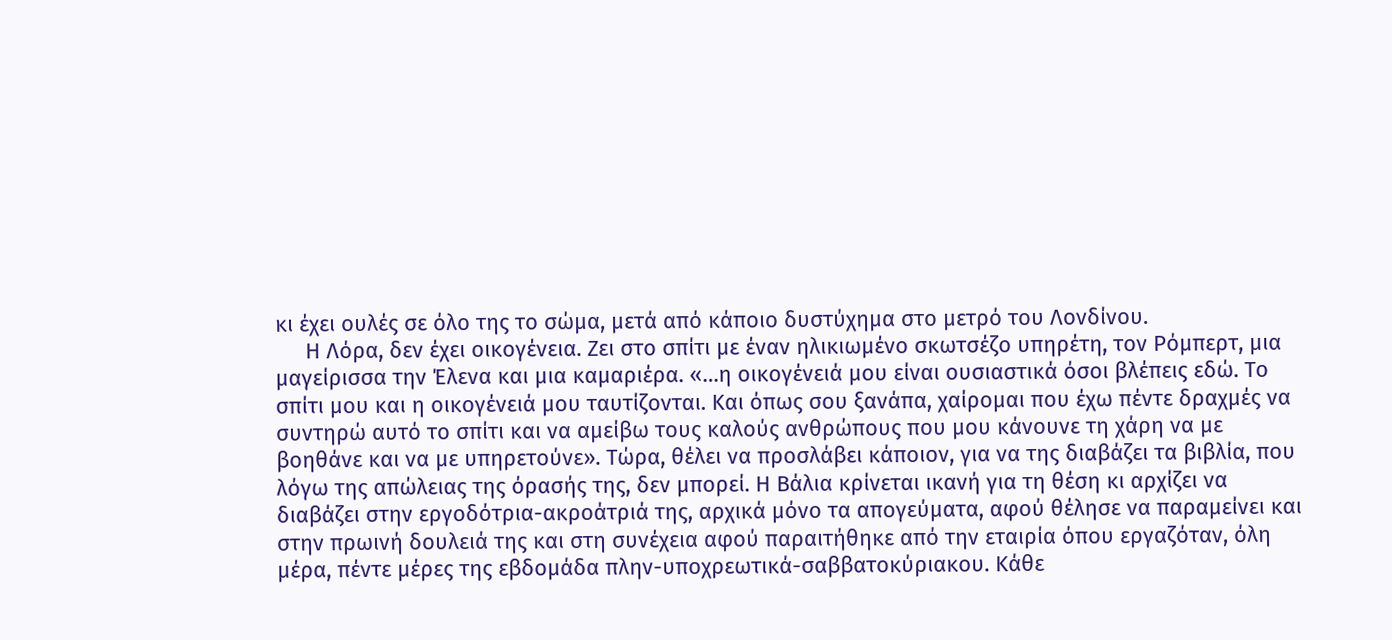κι έχει ουλές σε όλο της το σώμα, μετά από κάποιο δυστύχημα στο μετρό του Λονδίνου.
     Η Λόρα, δεν έχει οικογένεια. Ζει στο σπίτι με έναν ηλικιωμένο σκωτσέζο υπηρέτη, τον Ρόμπερτ, μια μαγείρισσα την Έλενα και μια καμαριέρα. «…η οικογένειά μου είναι ουσιαστικά όσοι βλέπεις εδώ. Το σπίτι μου και η οικογένειά μου ταυτίζονται. Και όπως σου ξανάπα, χαίρομαι που έχω πέντε δραχμές να συντηρώ αυτό το σπίτι και να αμείβω τους καλούς ανθρώπους που μου κάνουνε τη χάρη να με βοηθάνε και να με υπηρετούνε». Τώρα, θέλει να προσλάβει κάποιον, για να της διαβάζει τα βιβλία, που λόγω της απώλειας της όρασής της, δεν μπορεί. Η Βάλια κρίνεται ικανή για τη θέση κι αρχίζει να διαβάζει στην εργοδότρια-ακροάτριά της, αρχικά μόνο τα απογεύματα, αφού θέλησε να παραμείνει και στην πρωινή δουλειά της και στη συνέχεια αφού παραιτήθηκε από την εταιρία όπου εργαζόταν, όλη μέρα, πέντε μέρες της εβδομάδα πλην-υποχρεωτικά-σαββατοκύριακου. Κάθε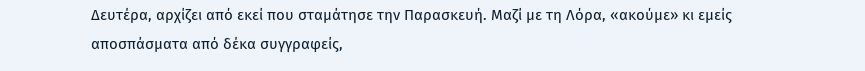Δευτέρα, αρχίζει από εκεί που σταμάτησε την Παρασκευή. Μαζί με τη Λόρα, «ακούμε» κι εμείς αποσπάσματα από δέκα συγγραφείς,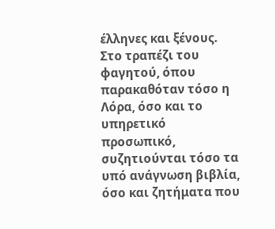έλληνες και ξένους. Στο τραπέζι του φαγητού, όπου παρακαθόταν τόσο η Λόρα, όσο και το υπηρετικό προσωπικό, συζητιούνται τόσο τα υπό ανάγνωση βιβλία, όσο και ζητήματα που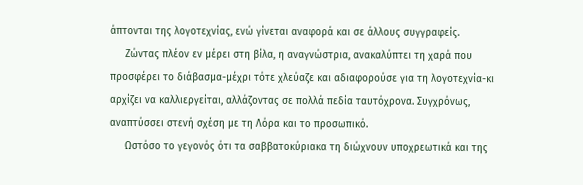άπτονται της λογοτεχνίας, ενώ γίνεται αναφορά και σε άλλους συγγραφείς.
     Ζώντας πλέον εν μέρει στη βίλα, η αναγνώστρια, ανακαλύπτει τη χαρά που προσφέρει το διάβασμα-μέχρι τότε χλεύαζε και αδιαφορούσε για τη λογοτεχνία-κι αρχίζει να καλλιεργείται, αλλάζοντας σε πολλά πεδία ταυτόχρονα. Συγχρόνως, αναπτύσσει στενή σχέση με τη Λόρα και το προσωπικό.
     Ωστόσο το γεγονός ότι τα σαββατοκύριακα τη διώχνουν υποχρεωτικά και της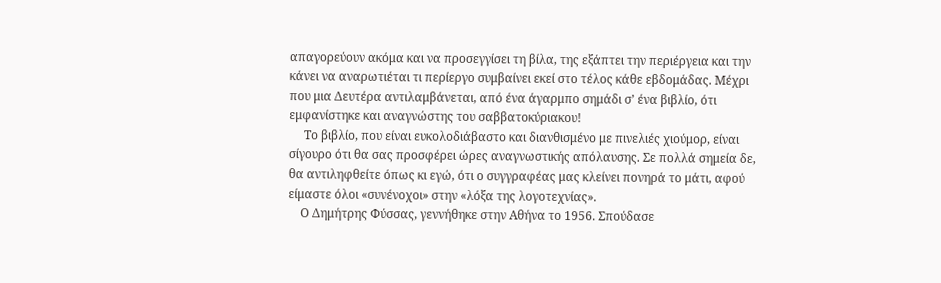απαγορεύουν ακόμα και να προσεγγίσει τη βίλα, της εξάπτει την περιέργεια και την κάνει να αναρωτιέται τι περίεργο συμβαίνει εκεί στο τέλος κάθε εβδομάδας. Μέχρι που μια Δευτέρα αντιλαμβάνεται, από ένα άγαρμπο σημάδι σ’ ένα βιβλίο, ότι εμφανίστηκε και αναγνώστης του σαββατοκύριακου!
     Το βιβλίο, που είναι ευκολοδιάβαστο και διανθισμένο με πινελιές χιούμορ, είναι σίγουρο ότι θα σας προσφέρει ώρες αναγνωστικής απόλαυσης. Σε πολλά σημεία δε, θα αντιληφθείτε όπως κι εγώ, ότι ο συγγραφέας μας κλείνει πονηρά το μάτι, αφού είμαστε όλοι «συνένοχοι» στην «λόξα της λογοτεχνίας».
    Ο Δημήτρης Φύσσας, γεννήθηκε στην Αθήνα το 1956. Σπούδασε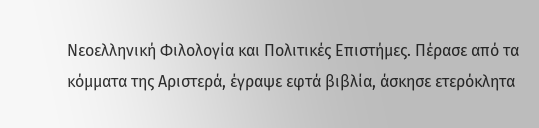Νεοελληνική Φιλολογία και Πολιτικές Επιστήμες. Πέρασε από τα κόμματα της Αριστερά, έγραψε εφτά βιβλία, άσκησε ετερόκλητα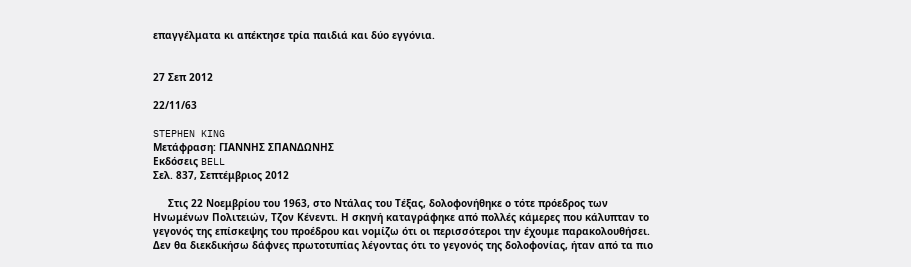επαγγέλματα κι απέκτησε τρία παιδιά και δύο εγγόνια.


27 Σεπ 2012

22/11/63

STEPHEN KING
Μετάφραση: ΓΙΑΝΝΗΣ ΣΠΑΝΔΩΝΗΣ
Εκδόσεις BELL
Σελ. 837, Σεπτέμβριος 2012

     Στις 22 Νοεμβρίου του 1963, στο Ντάλας του Τέξας, δολοφονήθηκε ο τότε πρόεδρος των Ηνωμένων Πολιτειών, Τζον Κένεντι. Η σκηνή καταγράφηκε από πολλές κάμερες που κάλυπταν το γεγονός της επίσκεψης του προέδρου και νομίζω ότι οι περισσότεροι την έχουμε παρακολουθήσει. Δεν θα διεκδικήσω δάφνες πρωτοτυπίας λέγοντας ότι το γεγονός της δολοφονίας, ήταν από τα πιο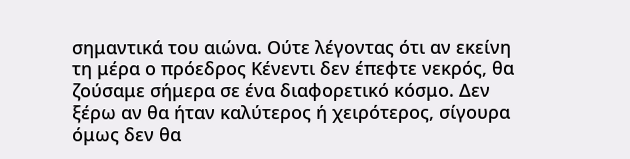σημαντικά του αιώνα. Ούτε λέγοντας ότι αν εκείνη τη μέρα ο πρόεδρος Κένεντι δεν έπεφτε νεκρός, θα ζούσαμε σήμερα σε ένα διαφορετικό κόσμο. Δεν ξέρω αν θα ήταν καλύτερος ή χειρότερος, σίγουρα όμως δεν θα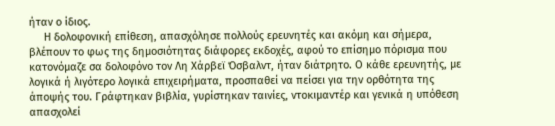ήταν ο ίδιος.
     Η δολοφονική επίθεση, απασχόλησε πολλούς ερευνητές και ακόμη και σήμερα, βλέπουν το φως της δημοσιότητας διάφορες εκδοχές, αφού το επίσημο πόρισμα που κατονόμαζε σα δολοφόνο τον Λη Χάρβεϊ Όσβαλντ, ήταν διάτρητο. Ο κάθε ερευνητής, με λογικά ή λιγότερο λογικά επιχειρήματα, προσπαθεί να πείσει για την ορθότητα της άποψής του. Γράφτηκαν βιβλία, γυρίστηκαν ταινίες, ντοκιμαντέρ και γενικά η υπόθεση απασχολεί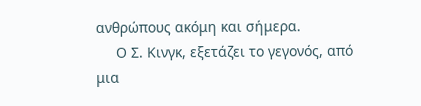ανθρώπους ακόμη και σήμερα.
     Ο Σ. Κινγκ, εξετάζει το γεγονός, από μια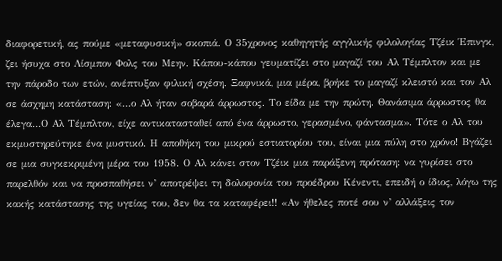διαφορετική, ας πούμε «μεταφυσική» σκοπιά. Ο 35χρονος καθηγητής αγγλικής φιλολογίας Τζέικ Έπινγκ, ζει ήσυχα στο Λίσμπον Φολς του Μεην. Κάπου-κάπου γευματίζει στο μαγαζί του Αλ Τέμπλτον και με την πάροδο των ετών, ανέπτυξαν φιλική σχέση. Ξαφνικά, μια μέρα, βρήκε το μαγαζί κλειστό και τον Αλ σε άσχημη κατάσταση: «…ο Αλ ήταν σοβαρά άρρωστος. Το είδα με την πρώτη. Θανάσιμα άρρωστος θα έλεγα…Ο Αλ Τέμπλτον, είχε αντικατασταθεί από ένα άρρωστο, γερασμένο, φάντασμα». Τότε ο Αλ του εκμυστηρεύτηκε ένα μυστικό. Η αποθήκη του μικρού εστιατορίου του, είναι μια πύλη στο χρόνο! Βγάζει σε μια συγκεκριμένη μέρα του 1958. Ο Αλ κάνει στον Τζέικ μια παράξενη πρόταση: να γυρίσει στο παρελθόν και να προσπαθήσει ν’ αποτρέψει τη δολοφονία του προέδρου Κένεντι, επειδή ο ίδιος, λόγω της κακής κατάστασης της υγείας του, δεν θα τα καταφέρει!! «Αν ήθελες ποτέ σου ν’ αλλάξεις τον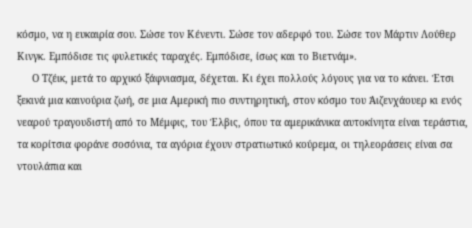κόσμο, να η ευκαιρία σου. Σώσε τον Κένεντι. Σώσε τον αδερφό του. Σώσε τον Μάρτιν Λούθερ Κινγκ. Εμπόδισε τις φυλετικές ταραχές. Εμπόδισε, ίσως και το Βιετνάμ».
     Ο Τζέικ, μετά το αρχικό ξάφνιασμα, δέχεται. Κι έχει πολλούς λόγους για να το κάνει. Έτσι ξεκινά μια καινούρια ζωή, σε μια Αμερική πιο συντηρητική, στον κόσμο του Άιζενχάουερ κι ενός νεαρού τραγουδιστή από το Μέμφις, του Έλβις, όπου τα αμερικάνικα αυτοκίνητα είναι τεράστια, τα κορίτσια φοράνε σοσόνια, τα αγόρια έχουν στρατιωτικό κούρεμα, οι τηλεοράσεις είναι σα ντουλάπια και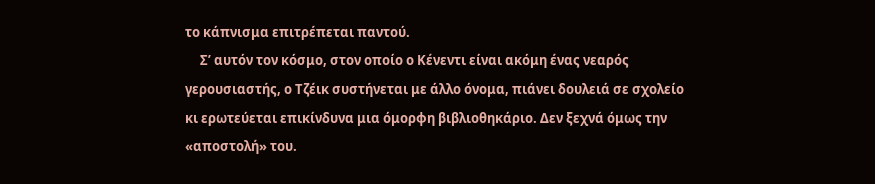το κάπνισμα επιτρέπεται παντού.
     Σ’ αυτόν τον κόσμο, στον οποίο ο Κένεντι είναι ακόμη ένας νεαρός γερουσιαστής, ο Τζέικ συστήνεται με άλλο όνομα, πιάνει δουλειά σε σχολείο κι ερωτεύεται επικίνδυνα μια όμορφη βιβλιοθηκάριο. Δεν ξεχνά όμως την «αποστολή» του.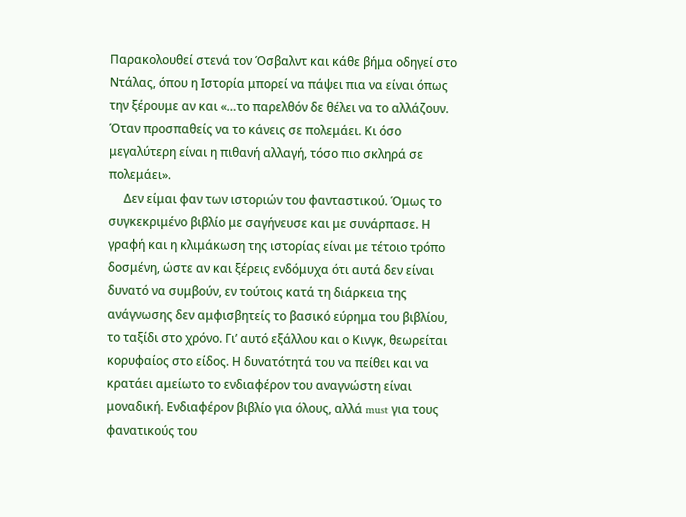Παρακολουθεί στενά τον Όσβαλντ και κάθε βήμα οδηγεί στο Ντάλας, όπου η Ιστορία μπορεί να πάψει πια να είναι όπως την ξέρουμε αν και «…το παρελθόν δε θέλει να το αλλάζουν. Όταν προσπαθείς να το κάνεις σε πολεμάει. Κι όσο μεγαλύτερη είναι η πιθανή αλλαγή, τόσο πιο σκληρά σε πολεμάει».
     Δεν είμαι φαν των ιστοριών του φανταστικού. Όμως το συγκεκριμένο βιβλίο με σαγήνευσε και με συνάρπασε. Η γραφή και η κλιμάκωση της ιστορίας είναι με τέτοιο τρόπο δοσμένη, ώστε αν και ξέρεις ενδόμυχα ότι αυτά δεν είναι δυνατό να συμβούν, εν τούτοις κατά τη διάρκεια της ανάγνωσης δεν αμφισβητείς το βασικό εύρημα του βιβλίου, το ταξίδι στο χρόνο. Γι’ αυτό εξάλλου και ο Κινγκ, θεωρείται κορυφαίος στο είδος. Η δυνατότητά του να πείθει και να κρατάει αμείωτο το ενδιαφέρον του αναγνώστη είναι μοναδική. Ενδιαφέρον βιβλίο για όλους, αλλά must για τους φανατικούς του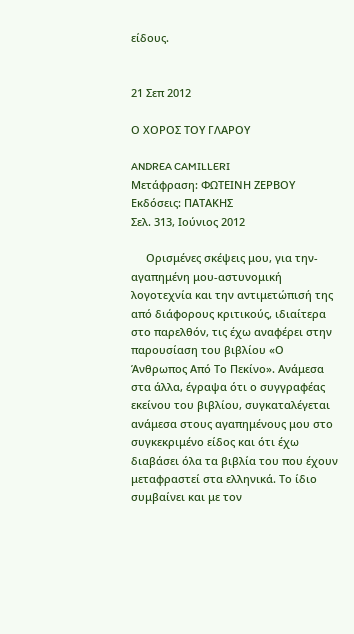είδους.


21 Σεπ 2012

Ο ΧΟΡΟΣ ΤΟΥ ΓΛΑΡΟΥ

ANDREA CAMILLERI
Μετάφραση: ΦΩΤΕΙΝΗ ΖΕΡΒΟΥ
Εκδόσεις: ΠΑΤΑΚΗΣ
Σελ. 313, Ιούνιος 2012

     Ορισμένες σκέψεις μου, για την-αγαπημένη μου-αστυνομική λογοτεχνία και την αντιμετώπισή της από διάφορους κριτικούς, ιδιαίτερα στο παρελθόν, τις έχω αναφέρει στην παρουσίαση του βιβλίου «Ο Άνθρωπος Από Το Πεκίνο». Ανάμεσα στα άλλα, έγραψα ότι ο συγγραφέας εκείνου του βιβλίου, συγκαταλέγεται ανάμεσα στους αγαπημένους μου στο συγκεκριμένο είδος και ότι έχω διαβάσει όλα τα βιβλία του που έχουν μεταφραστεί στα ελληνικά. Το ίδιο συμβαίνει και με τον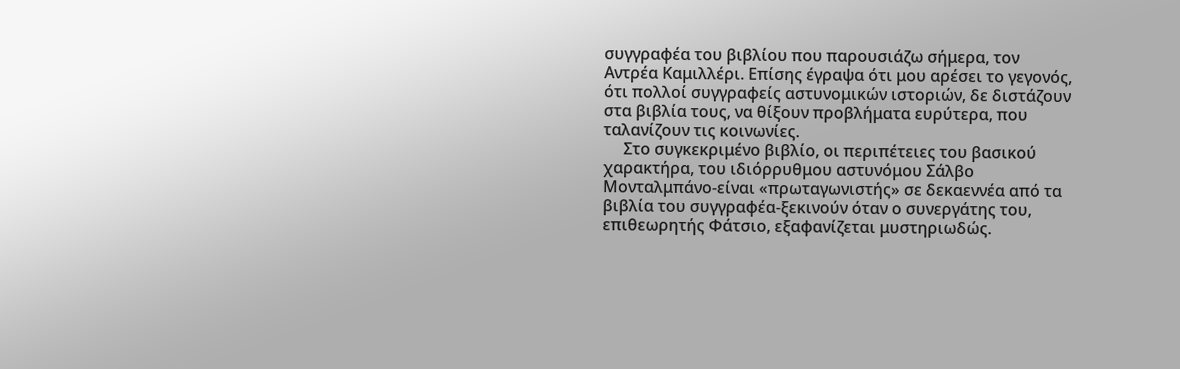συγγραφέα του βιβλίου που παρουσιάζω σήμερα, τον Αντρέα Καμιλλέρι. Επίσης έγραψα ότι μου αρέσει το γεγονός, ότι πολλοί συγγραφείς αστυνομικών ιστοριών, δε διστάζουν στα βιβλία τους, να θίξουν προβλήματα ευρύτερα, που ταλανίζουν τις κοινωνίες.
     Στο συγκεκριμένο βιβλίο, οι περιπέτειες του βασικού χαρακτήρα, του ιδιόρρυθμου αστυνόμου Σάλβο Μονταλμπάνο-είναι «πρωταγωνιστής» σε δεκαεννέα από τα βιβλία του συγγραφέα-ξεκινούν όταν ο συνεργάτης του, επιθεωρητής Φάτσιο, εξαφανίζεται μυστηριωδώς.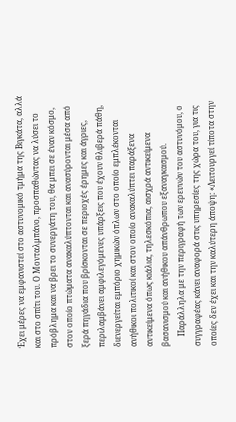Έχει μέρες να εμφανιστεί στο αστυνομικό τμήμα της Βιγκάτα, αλλά και στο σπίτι του. Ο Μονταλμπάνο, προσπαθώντας να λύσει το πρόβλημα και να βρει το συνεργάτη του, θα μπει σε έναν κόσμο, στον οποίο πτώματα ανακαλύπτονται και ανασύρονται μέσα από ξερά πηγάδια που βρίσκονται σε περιοχές έρημες και άγριες, περιλαμβάνει αμφιλεγόμενες υπάρξεις που έχουν θλιβερά πάθη, διενεργείται εμπόριο χημικών όπλων στο οποίο εμπλέκονται ανήθικοι πολιτικοί και στον οποίο ανακαλύπτει παράξενα αντικείμενα όπως κιάλια, τηλεσκόπια, αισχρά αντικείμενα βασανισμού και ανήθικου απάνθρωπου εξαναγκασμού.
     Παράλληλα με την περιγραφή των ερευνών του αστυνόμου, ο συγγραφέας κάνει αναφορά στις υπηρεσίες της χώρα του, για τις οποίες δεν έχει και την καλύτερη άποψη: «Λειτουργεί τίποτα στην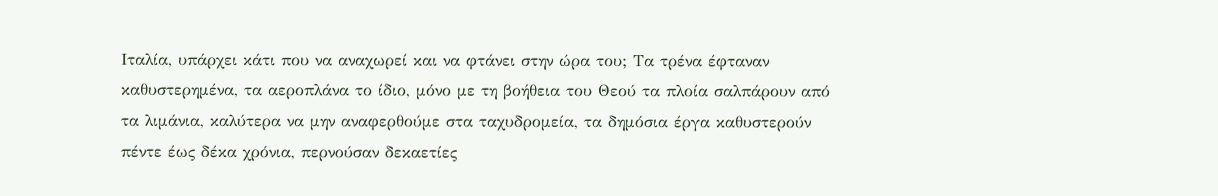Ιταλία, υπάρχει κάτι που να αναχωρεί και να φτάνει στην ώρα του; Τα τρένα έφταναν καθυστερημένα, τα αεροπλάνα το ίδιο, μόνο με τη βοήθεια του Θεού τα πλοία σαλπάρουν από τα λιμάνια, καλύτερα να μην αναφερθούμε στα ταχυδρομεία, τα δημόσια έργα καθυστερούν πέντε έως δέκα χρόνια, περνούσαν δεκαετίες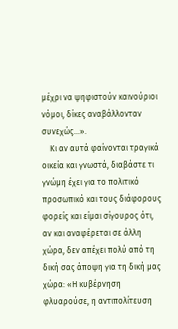μέχρι να ψηφιστούν καινούριοι νόμοι, δίκες αναβάλλονταν συνεχώς…».
    Κι αν αυτά φαίνονται τραγικά οικεία και γνωστά, διαβάστε τι γνώμη έχει για το πολιτικό προσωπικό και τους διάφορους φορείς και είμαι σίγουρος ότι, αν και αναφέρεται σε άλλη χώρα, δεν απέχει πολύ από τη δική σας άποψη για τη δική μας χώρα: «Η κυβέρνηση φλυαρούσε, η αντιπολίτευση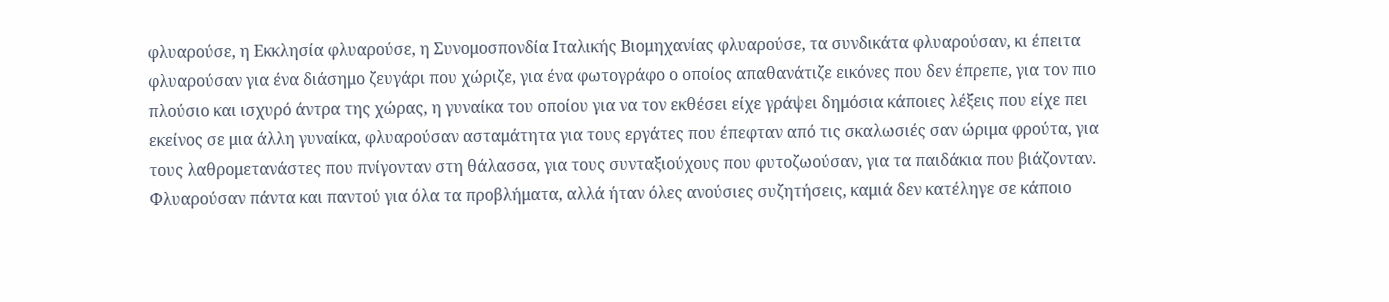φλυαρούσε, η Εκκλησία φλυαρούσε, η Συνομοσπονδία Ιταλικής Βιομηχανίας φλυαρούσε, τα συνδικάτα φλυαρούσαν, κι έπειτα φλυαρούσαν για ένα διάσημο ζευγάρι που χώριζε, για ένα φωτογράφο ο οποίος απαθανάτιζε εικόνες που δεν έπρεπε, για τον πιο πλούσιο και ισχυρό άντρα της χώρας, η γυναίκα του οποίου για να τον εκθέσει είχε γράψει δημόσια κάποιες λέξεις που είχε πει εκείνος σε μια άλλη γυναίκα, φλυαρούσαν ασταμάτητα για τους εργάτες που έπεφταν από τις σκαλωσιές σαν ώριμα φρούτα, για τους λαθρομετανάστες που πνίγονταν στη θάλασσα, για τους συνταξιούχους που φυτοζωούσαν, για τα παιδάκια που βιάζονταν. Φλυαρούσαν πάντα και παντού για όλα τα προβλήματα, αλλά ήταν όλες ανούσιες συζητήσεις, καμιά δεν κατέληγε σε κάποιο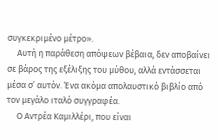συγκεκριμένο μέτρο».
     Αυτή η παράθεση απόψεων βέβαια, δεν αποβαίνει σε βάρος της εξέλιξης του μύθου, αλλά εντάσσεται μέσα σ’ αυτόν. Ένα ακόμα απολαυστικό βιβλίο από τον μεγάλο ιταλό συγγραφέα.
     Ο Αντρέα Καμιλλέρι, που είναι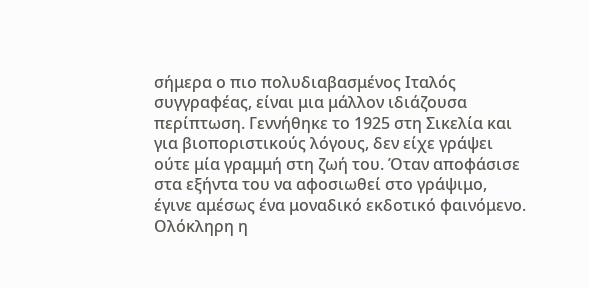σήμερα ο πιο πολυδιαβασμένος Ιταλός συγγραφέας, είναι μια μάλλον ιδιάζουσα περίπτωση. Γεννήθηκε το 1925 στη Σικελία και για βιοποριστικούς λόγους, δεν είχε γράψει ούτε μία γραμμή στη ζωή του. Όταν αποφάσισε στα εξήντα του να αφοσιωθεί στο γράψιμο, έγινε αμέσως ένα μοναδικό εκδοτικό φαινόμενο. Ολόκληρη η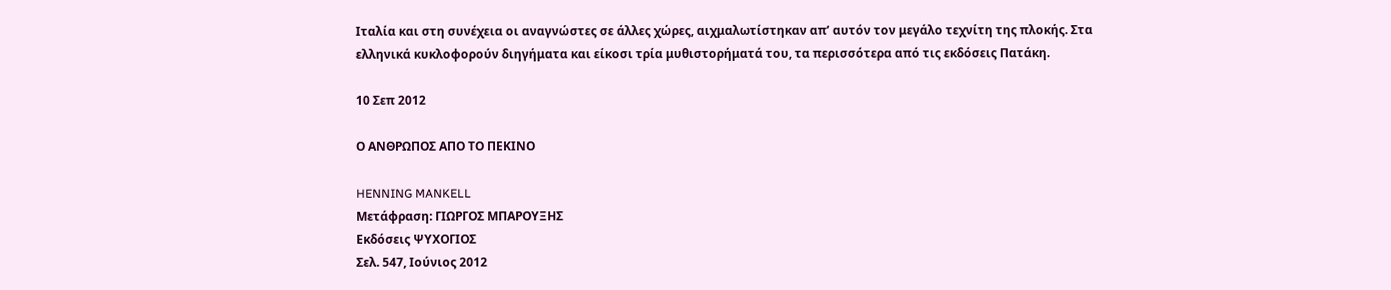Ιταλία και στη συνέχεια οι αναγνώστες σε άλλες χώρες, αιχμαλωτίστηκαν απ’ αυτόν τον μεγάλο τεχνίτη της πλοκής. Στα ελληνικά κυκλοφορούν διηγήματα και είκοσι τρία μυθιστορήματά του, τα περισσότερα από τις εκδόσεις Πατάκη.

10 Σεπ 2012

Ο ΑΝΘΡΩΠΟΣ ΑΠΟ ΤΟ ΠΕΚΙΝΟ

HENNING MANKELL
Μετάφραση: ΓΙΩΡΓΟΣ ΜΠΑΡΟΥΞΗΣ
Εκδόσεις ΨΥΧΟΓΙΟΣ
Σελ. 547, Ιούνιος 2012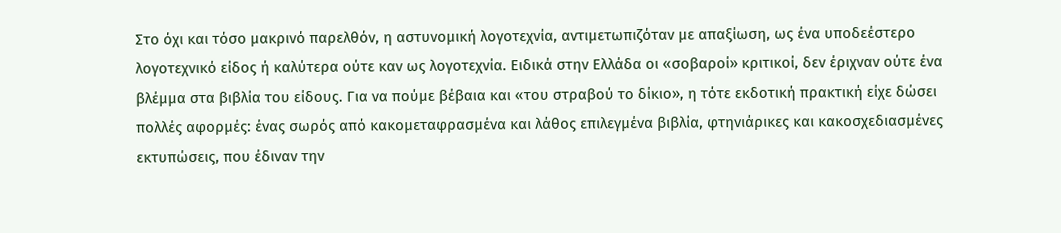Στο όχι και τόσο μακρινό παρελθόν, η αστυνομική λογοτεχνία, αντιμετωπιζόταν με απαξίωση, ως ένα υποδεέστερο λογοτεχνικό είδος ή καλύτερα ούτε καν ως λογοτεχνία. Ειδικά στην Ελλάδα οι «σοβαροί» κριτικοί, δεν έριχναν ούτε ένα βλέμμα στα βιβλία του είδους. Για να πούμε βέβαια και «του στραβού το δίκιο», η τότε εκδοτική πρακτική είχε δώσει πολλές αφορμές: ένας σωρός από κακομεταφρασμένα και λάθος επιλεγμένα βιβλία, φτηνιάρικες και κακοσχεδιασμένες εκτυπώσεις, που έδιναν την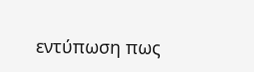εντύπωση πως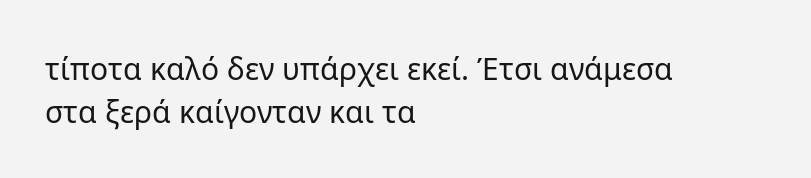τίποτα καλό δεν υπάρχει εκεί. Έτσι ανάμεσα στα ξερά καίγονταν και τα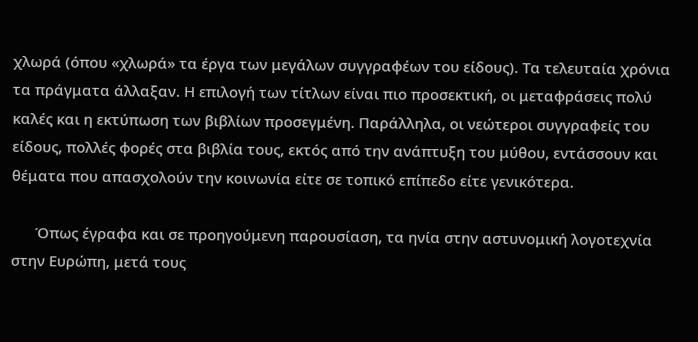χλωρά (όπου «χλωρά» τα έργα των μεγάλων συγγραφέων του είδους). Τα τελευταία χρόνια τα πράγματα άλλαξαν. Η επιλογή των τίτλων είναι πιο προσεκτική, οι μεταφράσεις πολύ καλές και η εκτύπωση των βιβλίων προσεγμένη. Παράλληλα, οι νεώτεροι συγγραφείς του είδους, πολλές φορές στα βιβλία τους, εκτός από την ανάπτυξη του μύθου, εντάσσουν και θέματα που απασχολούν την κοινωνία είτε σε τοπικό επίπεδο είτε γενικότερα.

      Όπως έγραφα και σε προηγούμενη παρουσίαση, τα ηνία στην αστυνομική λογοτεχνία στην Ευρώπη, μετά τους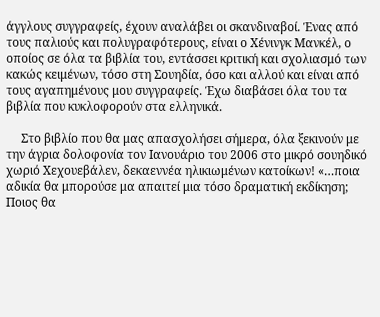άγγλους συγγραφείς, έχουν αναλάβει οι σκανδιναβοί. Ένας από τους παλιούς και πολυγραφότερους, είναι ο Χένινγκ Μανκέλ, ο οποίος σε όλα τα βιβλία του, εντάσσει κριτική και σχολιασμό των κακώς κειμένων, τόσο στη Σουηδία, όσο και αλλού και είναι από τους αγαπημένους μου συγγραφείς. Έχω διαβάσει όλα του τα βιβλία που κυκλοφορούν στα ελληνικά.

     Στο βιβλίο που θα μας απασχολήσει σήμερα, όλα ξεκινούν με την άγρια δολοφονία τον Ιανουάριο του 2006 στο μικρό σουηδικό χωριό Χεχουεβάλεν, δεκαεννέα ηλικιωμένων κατοίκων! «…ποια αδικία θα μπορούσε μα απαιτεί μια τόσο δραματική εκδίκηση; Ποιος θα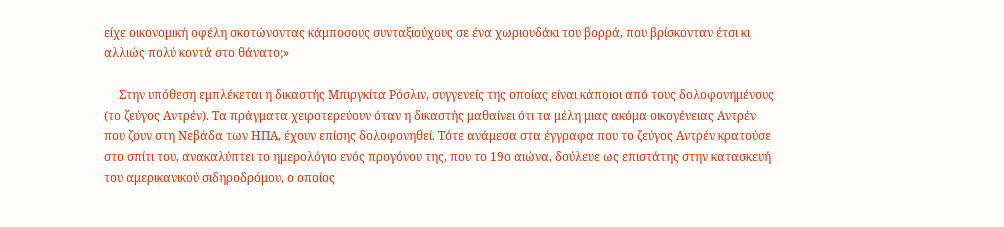είχε οικονομική οφέλη σκοτώνοντας κάμποσους συνταξιούχους σε ένα χωριουδάκι του βορρά, που βρίσκονταν έτσι κι αλλιώς πολύ κοντά στο θάνατο;»

     Στην υπόθεση εμπλέκεται η δικαστής Μπιργκίτα Ρόσλιν, συγγενείς της οποίας είναι κάποιοι από τους δολοφονημένους (το ζεύγος Αντρέν). Τα πράγματα χειροτερεύουν όταν η δικαστής μαθαίνει ότι τα μέλη μιας ακόμα οικογένειας Αντρέν που ζουν στη Νεβάδα των ΗΠΑ, έχουν επίσης δολοφονηθεί. Τότε ανάμεσα στα έγγραφα που το ζεύγος Αντρέν κρατούσε στο σπίτι του, ανακαλύπτει το ημερολόγιο ενός προγόνου της, που το 19ο αιώνα, δούλευε ως επιστάτης στην κατασκευή του αμερικανικού σιδηροδρόμου, ο οποίος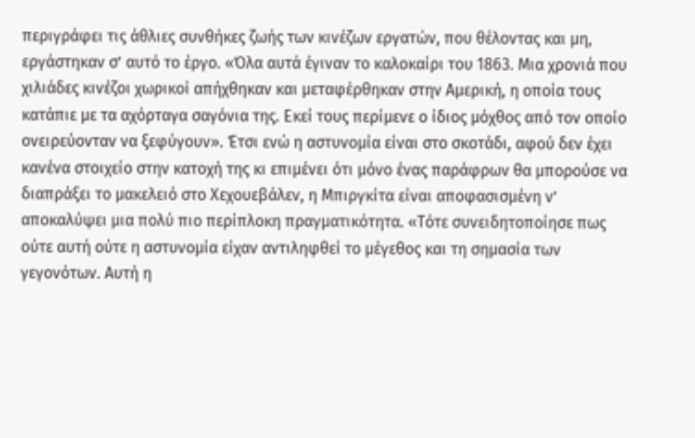περιγράφει τις άθλιες συνθήκες ζωής των κινέζων εργατών, που θέλοντας και μη, εργάστηκαν σ’ αυτό το έργο. «Όλα αυτά έγιναν το καλοκαίρι του 1863. Μια χρονιά που χιλιάδες κινέζοι χωρικοί απήχθηκαν και μεταφέρθηκαν στην Αμερική, η οποία τους κατάπιε με τα αχόρταγα σαγόνια της. Εκεί τους περίμενε ο ίδιος μόχθος από τον οποίο ονειρεύονταν να ξεφύγουν». Έτσι ενώ η αστυνομία είναι στο σκοτάδι, αφού δεν έχει κανένα στοιχείο στην κατοχή της κι επιμένει ότι μόνο ένας παράφρων θα μπορούσε να διαπράξει το μακελειό στο Χεχουεβάλεν, η Μπιργκίτα είναι αποφασισμένη ν’ αποκαλύψει μια πολύ πιο περίπλοκη πραγματικότητα. «Τότε συνειδητοποίησε πως ούτε αυτή ούτε η αστυνομία είχαν αντιληφθεί το μέγεθος και τη σημασία των γεγονότων. Αυτή η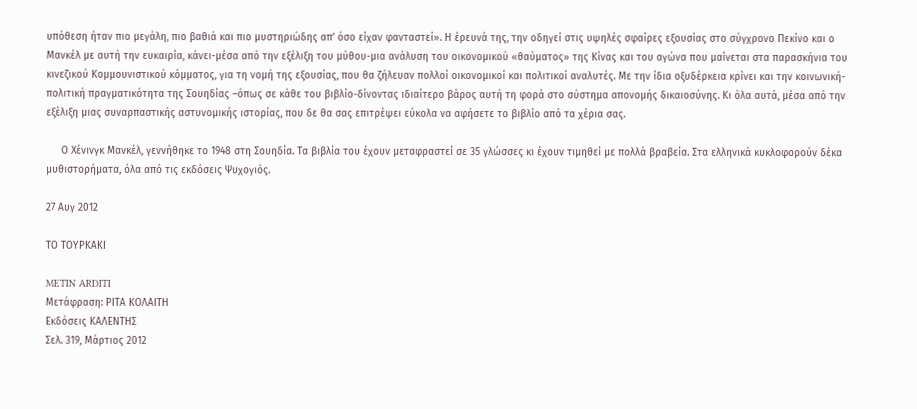υπόθεση ήταν πιο μεγάλη, πιο βαθιά και πιο μυστηριώδης απ’ όσο είχαν φανταστεί». Η έρευνά της, την οδηγεί στις υψηλές σφαίρες εξουσίας στο σύγχρονο Πεκίνο και ο Μανκέλ με αυτή την ευκαιρία, κάνει-μέσα από την εξέλιξη του μύθου-μια ανάλυση του οικονομικού «θαύματος» της Κίνας και του αγώνα που μαίνεται στα παρασκήνια του κινεζικού Κομμουνιστικού κόμματος, για τη νομή της εξουσίας, που θα ζήλευαν πολλοί οικονομικοί και πολιτικοί αναλυτές. Με την ίδια οξυδέρκεια κρίνει και την κοινωνική-πολιτική πραγματικότητα της Σουηδίας –όπως σε κάθε του βιβλίο-δίνοντας ιδιαίτερο βάρος αυτή τη φορά στο σύστημα απονομής δικαιοσύνης. Κι όλα αυτά, μέσα από την εξέλιξη μιας συναρπαστικής αστυνομικής ιστορίας, που δε θα σας επιτρέψει εύκολα να αφήσετε το βιβλίο από τα χέρια σας.

     Ο Χένινγκ Μανκέλ, γεννήθηκε το 1948 στη Σουηδία. Τα βιβλία του έχουν μεταφραστεί σε 35 γλώσσες κι έχουν τιμηθεί με πολλά βραβεία. Στα ελληνικά κυκλοφορούν δέκα μυθιστορήματα, όλα από τις εκδόσεις Ψυχογιός.

27 Αυγ 2012

ΤΟ ΤΟΥΡΚΑΚΙ

METIN ARDITI
Μετάφραση: ΡΙΤΑ ΚΟΛΑΙΤΗ
Εκδόσεις ΚΑΛΕΝΤΗΣ
Σελ. 319, Μάρτιος 2012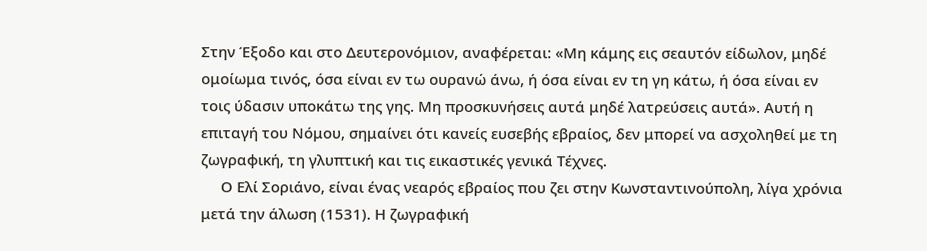Στην Έξοδο και στο Δευτερονόμιον, αναφέρεται: «Μη κάμης εις σεαυτόν είδωλον, μηδέ ομoίωμα τινός, όσα είναι εν τω ουρανώ άνω, ή όσα είναι εν τη γη κάτω, ή όσα είναι εν τοις ύδασιν υποκάτω της γης. Μη προσκυνήσεις αυτά μηδέ λατρεύσεις αυτά». Αυτή η επιταγή του Νόμου, σημαίνει ότι κανείς ευσεβής εβραίος, δεν μπορεί να ασχοληθεί με τη ζωγραφική, τη γλυπτική και τις εικαστικές γενικά Τέχνες.
     Ο Ελί Σοριάνο, είναι ένας νεαρός εβραίος που ζει στην Κωνσταντινούπολη, λίγα χρόνια μετά την άλωση (1531). Η ζωγραφική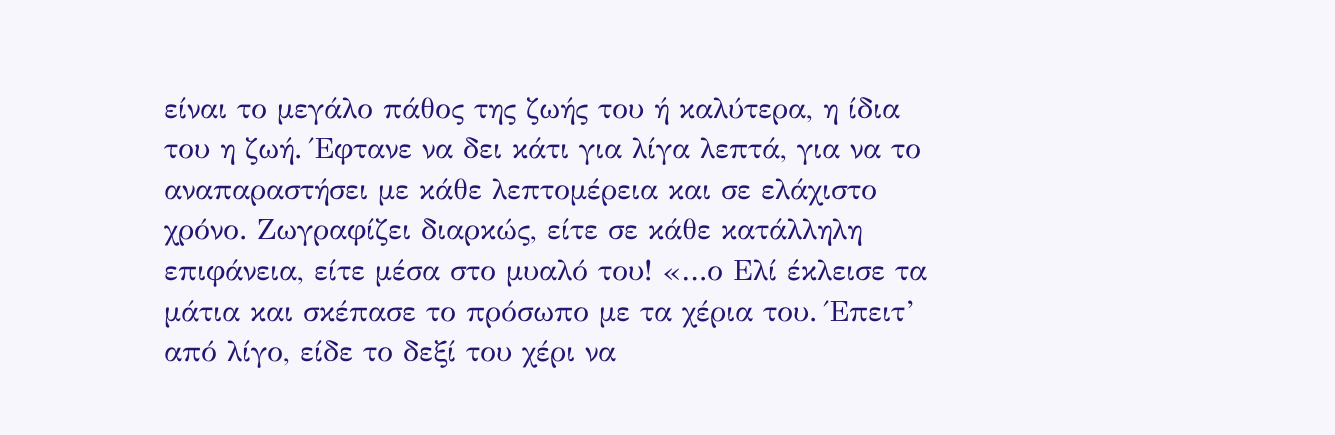είναι το μεγάλο πάθος της ζωής του ή καλύτερα, η ίδια του η ζωή. Έφτανε να δει κάτι για λίγα λεπτά, για να το αναπαραστήσει με κάθε λεπτομέρεια και σε ελάχιστο χρόνο. Ζωγραφίζει διαρκώς, είτε σε κάθε κατάλληλη επιφάνεια, είτε μέσα στο μυαλό του! «…ο Ελί έκλεισε τα μάτια και σκέπασε το πρόσωπο με τα χέρια του. Έπειτ’ από λίγο, είδε το δεξί του χέρι να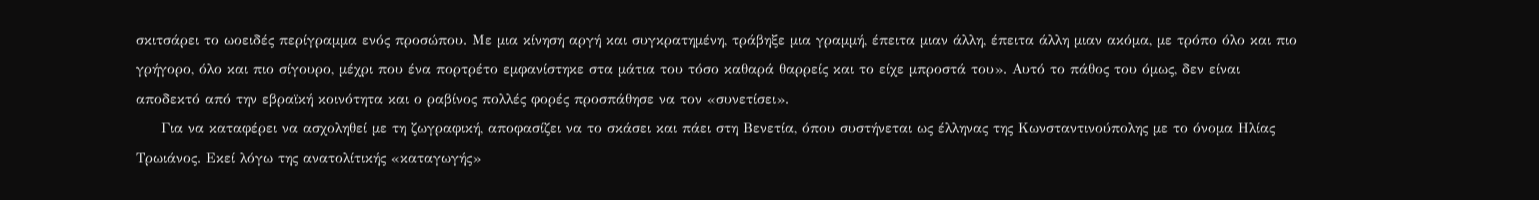σκιτσάρει το ωοειδές περίγραμμα ενός προσώπου. Με μια κίνηση αργή και συγκρατημένη, τράβηξε μια γραμμή, έπειτα μιαν άλλη, έπειτα άλλη μιαν ακόμα, με τρόπο όλο και πιο γρήγορο, όλο και πιο σίγουρο, μέχρι που ένα πορτρέτο εμφανίστηκε στα μάτια του τόσο καθαρά θαρρείς και το είχε μπροστά του». Αυτό το πάθος του όμως, δεν είναι αποδεκτό από την εβραϊκή κοινότητα και ο ραβίνος πολλές φορές προσπάθησε να τον «συνετίσει».
     Για να καταφέρει να ασχοληθεί με τη ζωγραφική, αποφασίζει να το σκάσει και πάει στη Βενετία, όπου συστήνεται ως έλληνας της Κωνσταντινούπολης με το όνομα Ηλίας Τρωιάνος. Εκεί λόγω της ανατολίτικής «καταγωγής»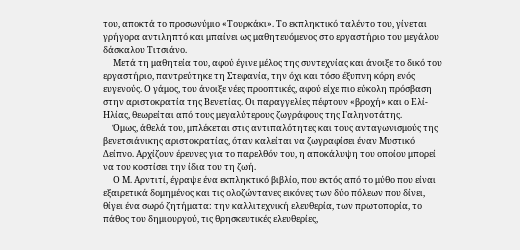του, αποκτά το προσωνύμιο «Τουρκάκι». Το εκπληκτικό ταλέντο του, γίνεται γρήγορα αντιληπτό και μπαίνει ως μαθητευόμενος στο εργαστήριο του μεγάλου δάσκαλου Τιτσιάνο.
     Μετά τη μαθητεία του, αφού έγινε μέλος της συντεχνίας και άνοιξε το δικό του εργαστήριο, παντρεύτηκε τη Στεφανία, την όχι και τόσο έξυπνη κόρη ενός ευγενούς. Ο γάμος, του άνοιξε νέες προοπτικές, αφού είχε πιο εύκολη πρόσβαση στην αριστοκρατία της Βενετίας. Οι παραγγελίες πέφτουν «βροχή» και ο Ελί-Ηλίας, θεωρείται από τους μεγαλύτερους ζωγράφους της Γαληνοτάτης.
     Όμως, άθελά του, μπλέκεται στις αντιπαλότητες και τους ανταγωνισμούς της βενετσιάνικης αριστοκρατίας, όταν καλείται να ζωγραφίσει έναν Μυστικό Δείπνο. Αρχίζουν έρευνες για το παρελθόν του, η αποκάλυψη του οποίου μπορεί να του κοστίσει την ίδια του τη ζωή.
     Ο Μ. Αρντιτί, έγραψε ένα εκπληκτικό βιβλίο, που εκτός από το μύθο που είναι εξαιρετικά δομημένος και τις ολοζώντανες εικόνες των δύο πόλεων που δίνει, θίγει ένα σωρό ζητήματα: την καλλιτεχνική ελευθερία, των πρωτοπορία, το πάθος του δημιουργού, τις θρησκευτικές ελευθερίες,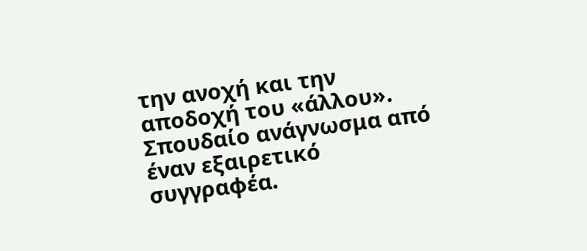την ανοχή και την αποδοχή του «άλλου». Σπουδαίο ανάγνωσμα από έναν εξαιρετικό συγγραφέα.